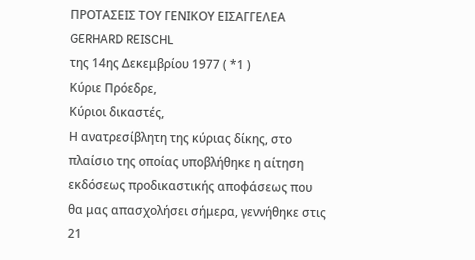ΠΡΟΤΑΣΕΙΣ ΤΟΥ ΓΕΝΙΚΟΥ ΕΙΣΑΓΓΕΛΕΑ
GERHARD REISCHL
της 14ης Δεκεμβρίου 1977 ( *1 )
Κύριε Πρόεδρε,
Κύριοι δικαστές,
Η ανατρεσίβλητη της κύριας δίκης, στο πλαίσιο της οποίας υποβλήθηκε η αίτηση εκδόσεως προδικαστικής αποφάσεως που θα μας απασχολήσει σήμερα, γεννήθηκε στις 21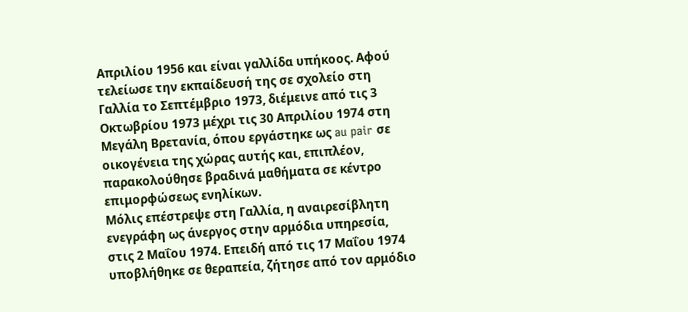Απριλίου 1956 και είναι γαλλίδα υπήκοος. Αφού τελείωσε την εκπαίδευσή της σε σχολείο στη Γαλλία το Σεπτέμβριο 1973, διέμεινε από τις 3 Οκτωβρίου 1973 μέχρι τις 30 Απριλίου 1974 στη Μεγάλη Βρετανία, όπου εργάστηκε ως au pair σε οικογένεια της χώρας αυτής και, επιπλέον, παρακολούθησε βραδινά μαθήματα σε κέντρο επιμορφώσεως ενηλίκων.
Μόλις επέστρεψε στη Γαλλία, η αναιρεσίβλητη ενεγράφη ως άνεργος στην αρμόδια υπηρεσία, στις 2 Μαΐου 1974. Επειδή από τις 17 Μαΐου 1974 υποβλήθηκε σε θεραπεία, ζήτησε από τον αρμόδιο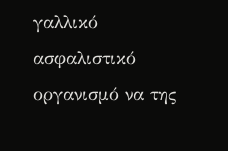γαλλικό ασφαλιστικό οργανισμό να της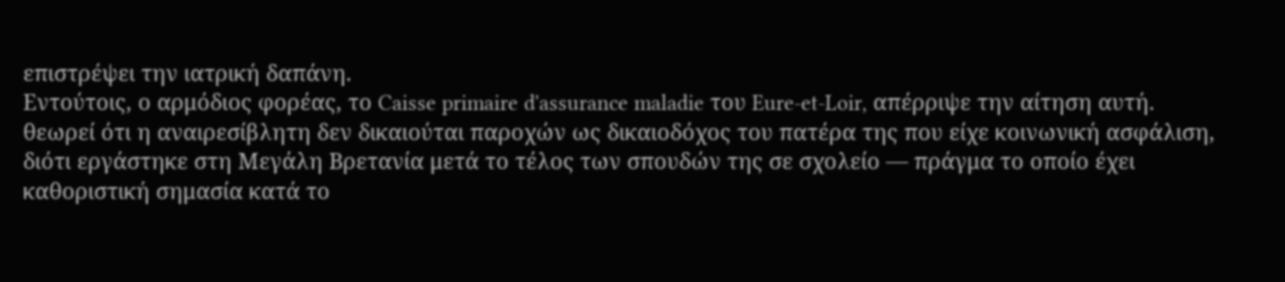επιστρέψει την ιατρική δαπάνη.
Εντούτοις, ο αρμόδιος φορέας, το Caisse primaire d'assurance maladie του Eure-et-Loir, απέρριψε την αίτηση αυτή. θεωρεί ότι η αναιρεσίβλητη δεν δικαιούται παροχών ως δικαιοδόχος του πατέρα της που είχε κοινωνική ασφάλιση, διότι εργάστηκε στη Μεγάλη Βρετανία μετά το τέλος των σπουδών της σε σχολείο — πράγμα το οποίο έχει καθοριστική σημασία κατά το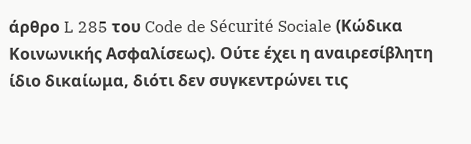άρθρο L 285 του Code de Sécurité Sociale (Κώδικα Κοινωνικής Ασφαλίσεως). Ούτε έχει η αναιρεσίβλητη ίδιο δικαίωμα, διότι δεν συγκεντρώνει τις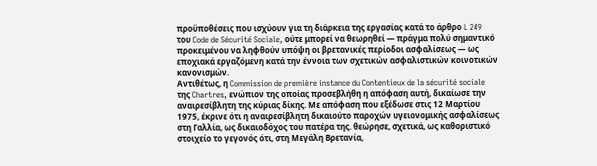προϋποθέσεις που ισχύουν για τη διάρκεια της εργασίας κατά το άρθρο L 249 του Code de Sécurité Sociale, ούτε μπορεί να θεωρηθεί — πράγμα πολύ σημαντικό προκειμένου να ληφθούν υπόψη οι βρετανικές περίοδοι ασφαλίσεως — ως εποχιακά εργαζόμενη κατά την έννοια των σχετικών ασφαλιστικών κοινοτικών κανονισμών.
Αντιθέτως, η Commission de première instance du Contentieux de la sécurité sociale της Chartres, ενώπιον της οποίας προσεβλήθη η απόφαση αυτή, δικαίωσε την αναιρεσίβλητη της κύριας δίκης. Με απόφαση που εξέδωσε στις 12 Μαρτίου 1975, έκρινε ότι η αναιρεσίβλητη δικαιούτο παροχών υγειονομικής ασφαλίσεως στη Γαλλία, ως δικαιοδόχος του πατέρα της. θεώρησε, σχετικά, ως καθοριστικό στοιχείο το γεγονός ότι, στη Μεγάλη Βρετανία,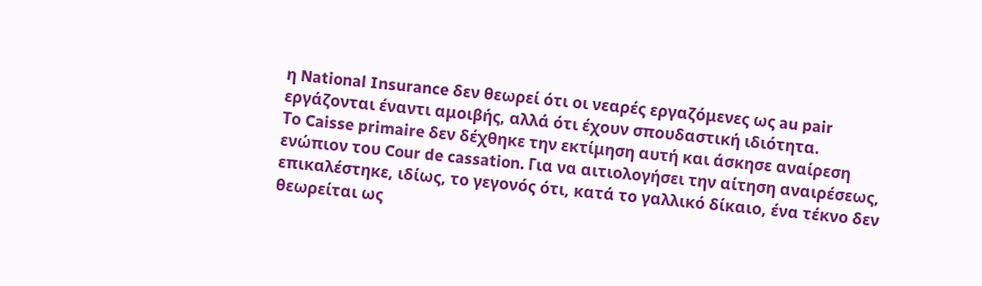η National Insurance δεν θεωρεί ότι οι νεαρές εργαζόμενες ως au pair εργάζονται έναντι αμοιβής, αλλά ότι έχουν σπουδαστική ιδιότητα.
Το Caisse primaire δεν δέχθηκε την εκτίμηση αυτή και άσκησε αναίρεση ενώπιον του Cour de cassation. Για να αιτιολογήσει την αίτηση αναιρέσεως, επικαλέστηκε, ιδίως, το γεγονός ότι, κατά το γαλλικό δίκαιο, ένα τέκνο δεν θεωρείται ως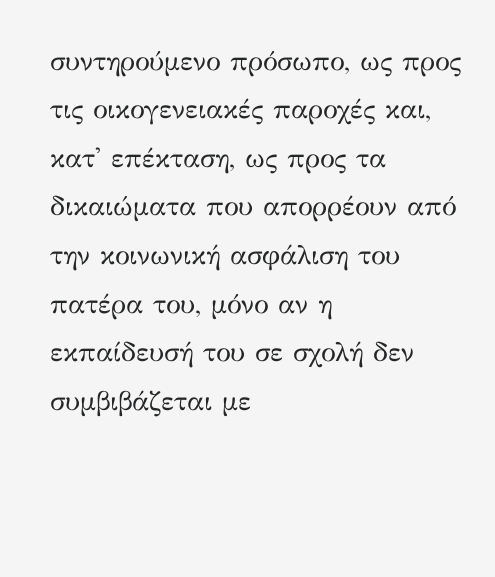συντηρούμενο πρόσωπο, ως προς τις οικογενειακές παροχές και, κατ' επέκταση, ως προς τα δικαιώματα που απορρέουν από την κοινωνική ασφάλιση του πατέρα του, μόνο αν η εκπαίδευσή του σε σχολή δεν συμβιβάζεται με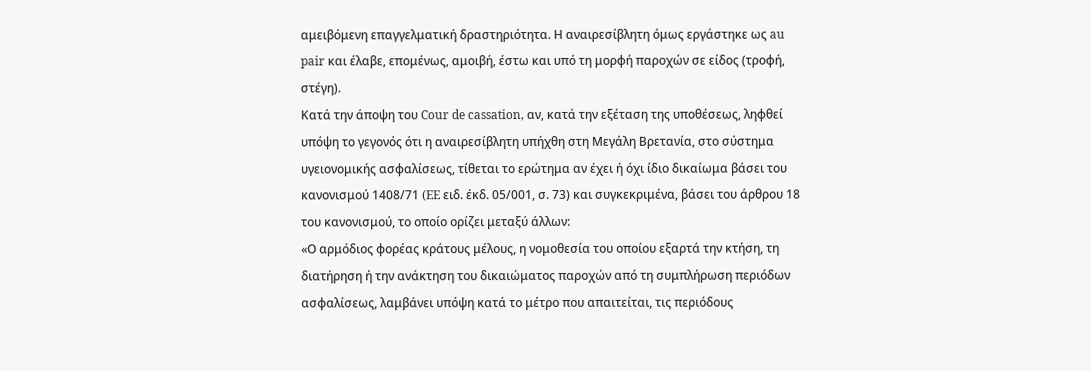αμειβόμενη επαγγελματική δραστηριότητα. Η αναιρεσίβλητη όμως εργάστηκε ως au pair και έλαβε, επομένως, αμοιβή, έστω και υπό τη μορφή παροχών σε είδος (τροφή, στέγη).
Κατά την άποψη του Cour de cassation, αν, κατά την εξέταση της υποθέσεως, ληφθεί υπόψη το γεγονός ότι η αναιρεσίβλητη υπήχθη στη Μεγάλη Βρετανία, στο σύστημα υγειονομικής ασφαλίσεως, τίθεται το ερώτημα αν έχει ή όχι ίδιο δικαίωμα βάσει του κανονισμού 1408/71 (EE ειδ. έκδ. 05/001, σ. 73) και συγκεκριμένα, βάσει του άρθρου 18 του κανονισμού, το οποίο ορίζει μεταξύ άλλων:
«Ο αρμόδιος φορέας κράτους μέλους, η νομοθεσία του οποίου εξαρτά την κτήση, τη διατήρηση ή την ανάκτηση του δικαιώματος παροχών από τη συμπλήρωση περιόδων ασφαλίσεως, λαμβάνει υπόψη κατά το μέτρο που απαιτείται, τις περιόδους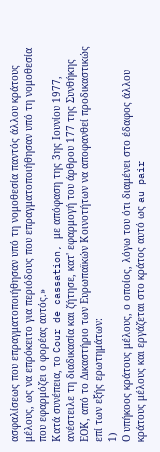ασφαλίσεως που επραγματοποιήθησαν υπό τη νομοθεσία παντός άλλου κράτους μέλους, ως να επρόκειτο για περιόδους που επραγματοποιήθησαν υπό τη νομοθεσία που εφαρμόζει ο φορέας αυτός.»
Κατά συνέπεια, το Cour de cassation, με απόφαση της 3ης Ιουνίου 1977, ανέστειλε τη διαδικασία και ζήτησε, κατ' εφαρμογή του άρθρου 177 της Συνθήκης ΕΟΚ, από το Δικαστήριο των Ευρωπαϊκών Κοινοτήτων να αποφανθεί προδικαστικώς επί των εξής ερωτημάτων:
1)
Ο υπήκοος κράτους μέλους, ο οποίος, λόγω του ότι διαμένει στο έδαφος άλλου κράτους μέλους και εργάζεται στο κράτος αυτό ως au pair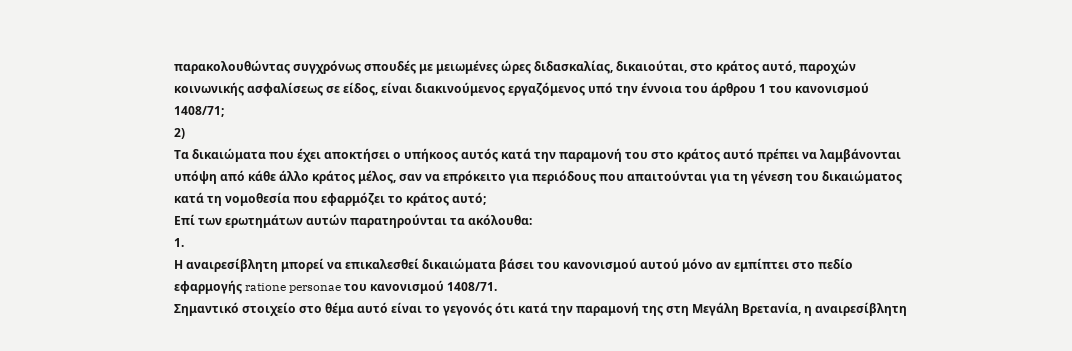παρακολουθώντας συγχρόνως σπουδές με μειωμένες ώρες διδασκαλίας, δικαιούται, στο κράτος αυτό, παροχών κοινωνικής ασφαλίσεως σε είδος, είναι διακινούμενος εργαζόμενος υπό την έννοια του άρθρου 1 του κανονισμού 1408/71;
2)
Τα δικαιώματα που έχει αποκτήσει ο υπήκοος αυτός κατά την παραμονή του στο κράτος αυτό πρέπει να λαμβάνονται υπόψη από κάθε άλλο κράτος μέλος, σαν να επρόκειτο για περιόδους που απαιτούνται για τη γένεση του δικαιώματος κατά τη νομοθεσία που εφαρμόζει το κράτος αυτό;
Επί των ερωτημάτων αυτών παρατηρούνται τα ακόλουθα:
1.
Η αναιρεσίβλητη μπορεί να επικαλεσθεί δικαιώματα βάσει του κανονισμού αυτού μόνο αν εμπίπτει στο πεδίο εφαρμογής ratione personae του κανονισμού 1408/71.
Σημαντικό στοιχείο στο θέμα αυτό είναι το γεγονός ότι κατά την παραμονή της στη Μεγάλη Βρετανία, η αναιρεσίβλητη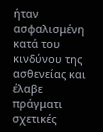ήταν ασφαλισμένη κατά του κινδύνου της ασθενείας και έλαβε πράγματι σχετικές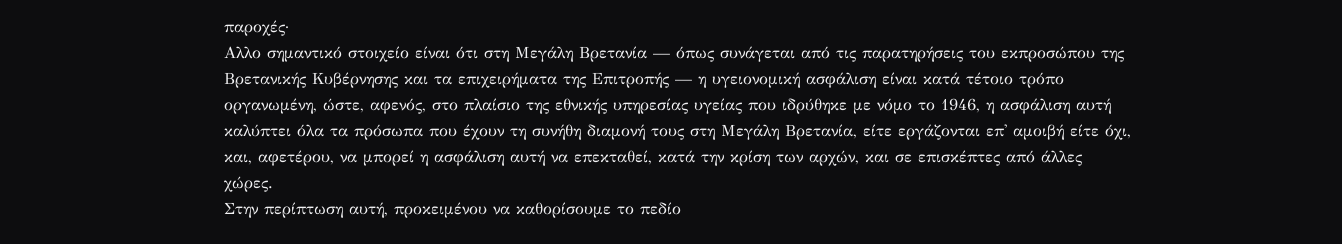παροχές·
Αλλο σημαντικό στοιχείο είναι ότι στη Μεγάλη Βρετανία — όπως συνάγεται από τις παρατηρήσεις του εκπροσώπου της Βρετανικής Κυβέρνησης και τα επιχειρήματα της Επιτροπής — η υγειονομική ασφάλιση είναι κατά τέτοιο τρόπο οργανωμένη, ώστε, αφενός, στο πλαίσιο της εθνικής υπηρεσίας υγείας που ιδρύθηκε με νόμο το 1946, η ασφάλιση αυτή καλύπτει όλα τα πρόσωπα που έχουν τη συνήθη διαμονή τους στη Μεγάλη Βρετανία, είτε εργάζονται επ' αμοιβή είτε όχι, και, αφετέρου, να μπορεί η ασφάλιση αυτή να επεκταθεί, κατά την κρίση των αρχών, και σε επισκέπτες από άλλες χώρες.
Στην περίπτωση αυτή, προκειμένου να καθορίσουμε το πεδίο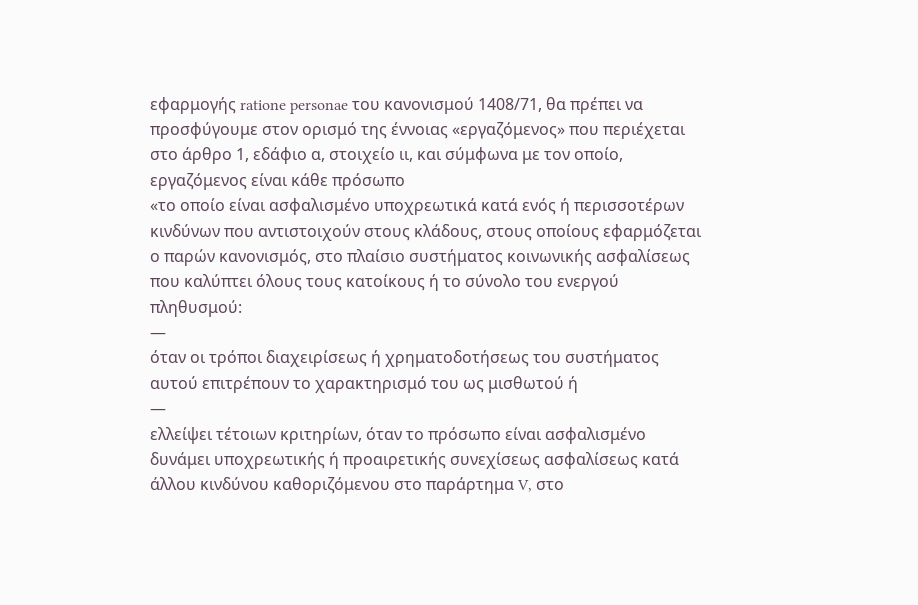εφαρμογής ratione personae του κανονισμού 1408/71, θα πρέπει να προσφύγουμε στον ορισμό της έννοιας «εργαζόμενος» που περιέχεται στο άρθρο 1, εδάφιο α, στοιχείο ιι, και σύμφωνα με τον οποίο, εργαζόμενος είναι κάθε πρόσωπο
«το οποίο είναι ασφαλισμένο υποχρεωτικά κατά ενός ή περισσοτέρων κινδύνων που αντιστοιχούν στους κλάδους, στους οποίους εφαρμόζεται ο παρών κανονισμός, στο πλαίσιο συστήματος κοινωνικής ασφαλίσεως που καλύπτει όλους τους κατοίκους ή το σύνολο του ενεργού πληθυσμού:
—
όταν οι τρόποι διαχειρίσεως ή χρηματοδοτήσεως του συστήματος αυτού επιτρέπουν το χαρακτηρισμό του ως μισθωτού ή
—
ελλείψει τέτοιων κριτηρίων, όταν το πρόσωπο είναι ασφαλισμένο δυνάμει υποχρεωτικής ή προαιρετικής συνεχίσεως ασφαλίσεως κατά άλλου κινδύνου καθοριζόμενου στο παράρτημα V, στο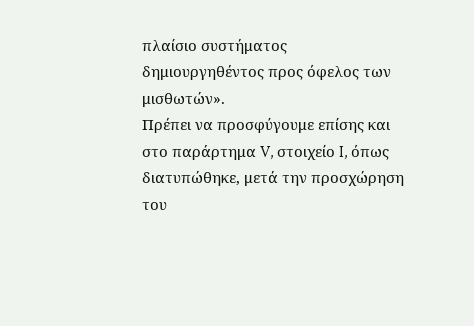πλαίσιο συστήματος δημιουργηθέντος προς όφελος των μισθωτών».
Πρέπει να προσφύγουμε επίσης και στο παράρτημα V, στοιχείο I, όπως διατυπώθηκε, μετά την προσχώρηση του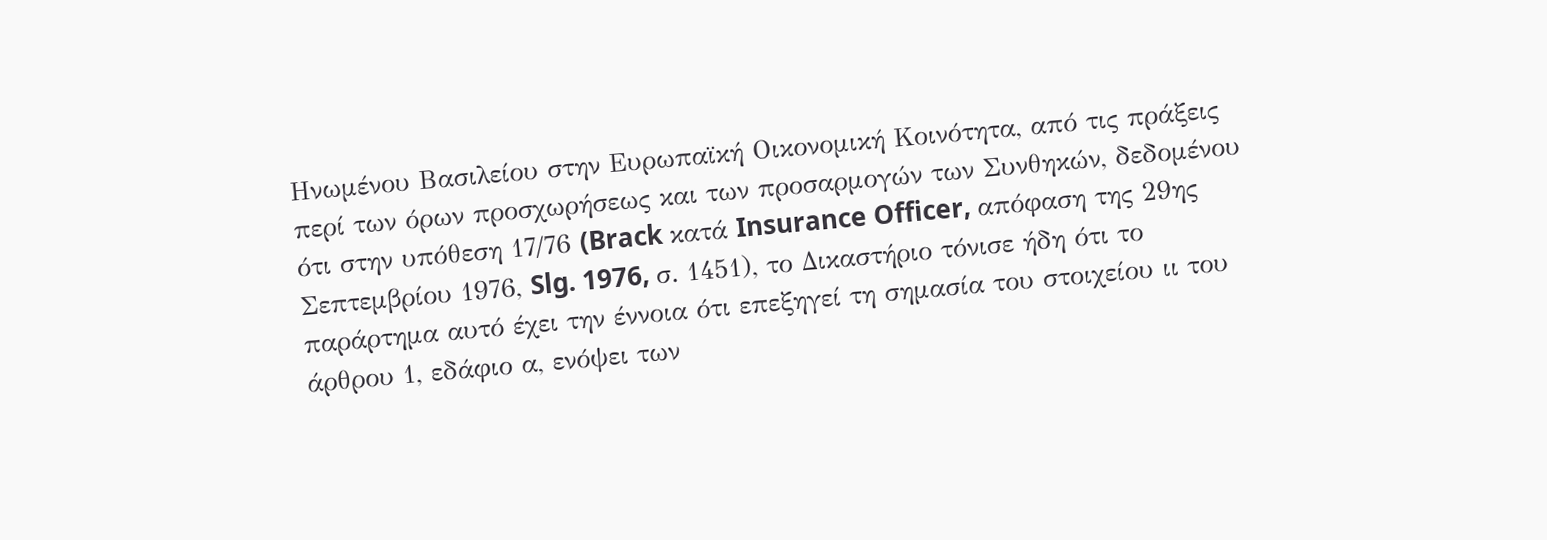Ηνωμένου Βασιλείου στην Ευρωπαϊκή Οικονομική Κοινότητα, από τις πράξεις περί των όρων προσχωρήσεως και των προσαρμογών των Συνθηκών, δεδομένου ότι στην υπόθεση 17/76 (Brack κατά Insurance Officer, απόφαση της 29ης Σεπτεμβρίου 1976, Slg. 1976, σ. 1451), το Δικαστήριο τόνισε ήδη ότι το παράρτημα αυτό έχει την έννοια ότι επεξηγεί τη σημασία του στοιχείου ιι του άρθρου 1, εδάφιο α, ενόψει των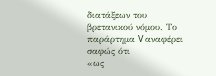διατάξεων του βρετανικού νόμου. Το παράρτημα V αναφέρει σαφώς ότι
«ως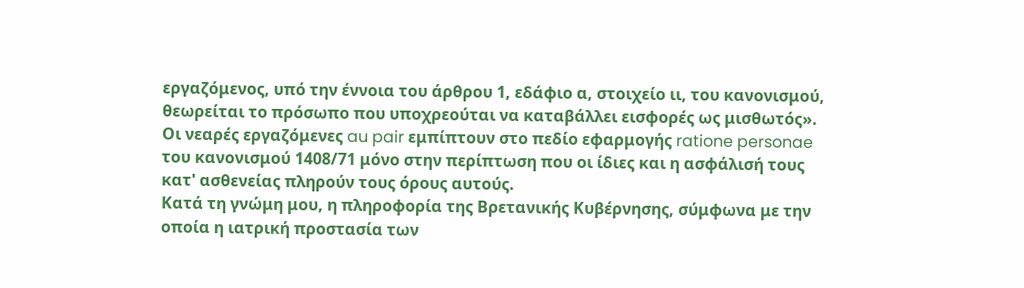εργαζόμενος, υπό την έννοια του άρθρου 1, εδάφιο α, στοιχείο ιι, του κανονισμού, θεωρείται το πρόσωπο που υποχρεούται να καταβάλλει εισφορές ως μισθωτός».
Οι νεαρές εργαζόμενες au pair εμπίπτουν στο πεδίο εφαρμογής ratione personae του κανονισμού 1408/71 μόνο στην περίπτωση που οι ίδιες και η ασφάλισή τους κατ' ασθενείας πληρούν τους όρους αυτούς.
Κατά τη γνώμη μου, η πληροφορία της Βρετανικής Κυβέρνησης, σύμφωνα με την οποία η ιατρική προστασία των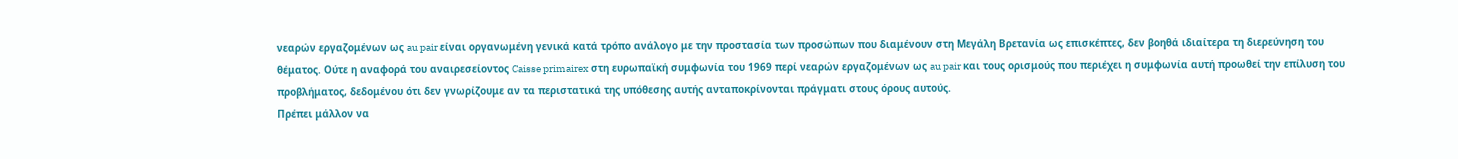νεαρών εργαζομένων ως au pair είναι οργανωμένη γενικά κατά τρόπο ανάλογο με την προστασία των προσώπων που διαμένουν στη Μεγάλη Βρετανία ως επισκέπτες, δεν βοηθά ιδιαίτερα τη διερεύνηση του θέματος. Ούτε η αναφορά του αναιρεσείοντος Caisse primairex στη ευρωπαϊκή συμφωνία του 1969 περί νεαρών εργαζομένων ως au pair και τους ορισμούς που περιέχει η συμφωνία αυτή προωθεί την επίλυση του προβλήματος, δεδομένου ότι δεν γνωρίζουμε αν τα περιστατικά της υπόθεσης αυτής ανταποκρίνονται πράγματι στους όρους αυτούς.
Πρέπει μάλλον να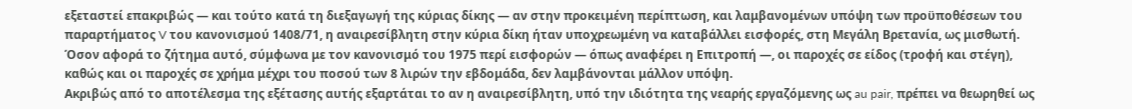εξεταστεί επακριβώς — και τούτο κατά τη διεξαγωγή της κύριας δίκης — αν στην προκειμένη περίπτωση, και λαμβανομένων υπόψη των προϋποθέσεων του παραρτήματος V του κανονισμού 1408/71, η αναιρεσίβλητη στην κύρια δίκη ήταν υποχρεωμένη να καταβάλλει εισφορές, στη Μεγάλη Βρετανία, ως μισθωτή. Όσον αφορά το ζήτημα αυτό, σύμφωνα με τον κανονισμό του 1975 περί εισφορών — όπως αναφέρει η Επιτροπή —, οι παροχές σε είδος (τροφή και στέγη), καθώς και οι παροχές σε χρήμα μέχρι του ποσού των 8 λιρών την εβδομάδα, δεν λαμβάνονται μάλλον υπόψη.
Ακριβώς από το αποτέλεσμα της εξέτασης αυτής εξαρτάται το αν η αναιρεσίβλητη, υπό την ιδιότητα της νεαρής εργαζόμενης ως au pair, πρέπει να θεωρηθεί ως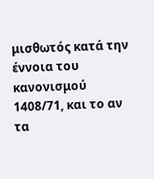μισθωτός κατά την έννοια του κανονισμού 1408/71, και το αν τα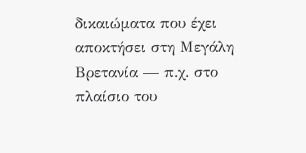δικαιώματα που έχει αποκτήσει στη Μεγάλη Βρετανία — π.χ. στο πλαίσιο του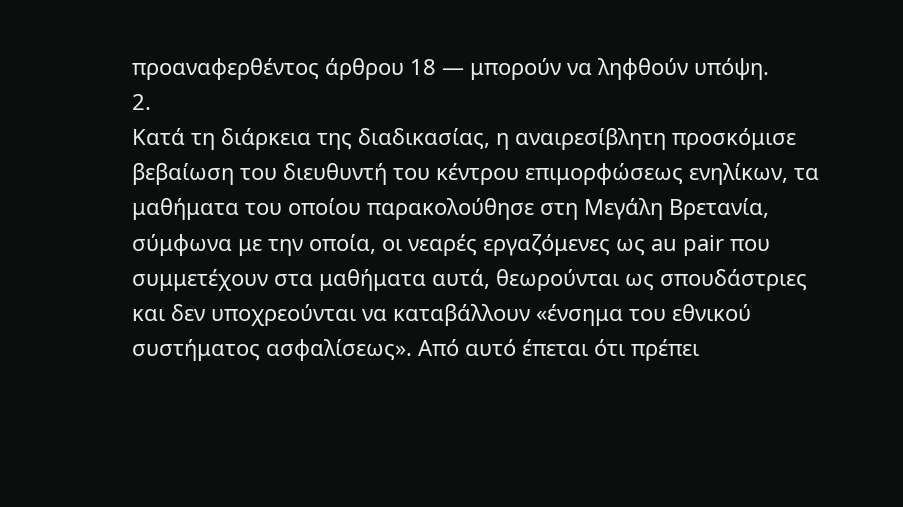προαναφερθέντος άρθρου 18 — μπορούν να ληφθούν υπόψη.
2.
Κατά τη διάρκεια της διαδικασίας, η αναιρεσίβλητη προσκόμισε βεβαίωση του διευθυντή του κέντρου επιμορφώσεως ενηλίκων, τα μαθήματα του οποίου παρακολούθησε στη Μεγάλη Βρετανία, σύμφωνα με την οποία, οι νεαρές εργαζόμενες ως au pair που συμμετέχουν στα μαθήματα αυτά, θεωρούνται ως σπουδάστριες και δεν υποχρεούνται να καταβάλλουν «ένσημα του εθνικού συστήματος ασφαλίσεως». Από αυτό έπεται ότι πρέπει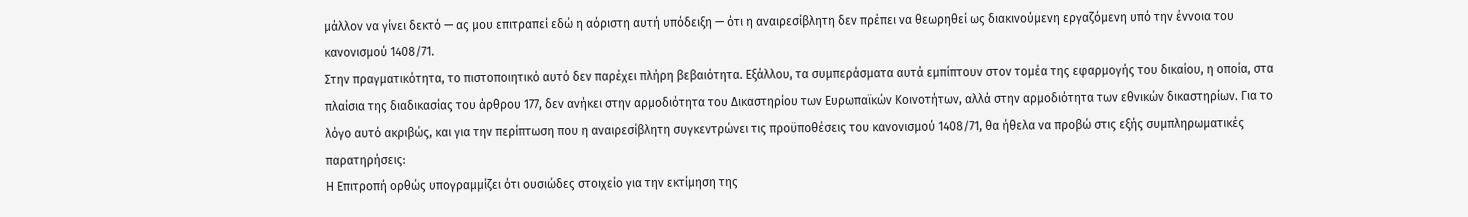μάλλον να γίνει δεκτό — ας μου επιτραπεί εδώ η αόριστη αυτή υπόδειξη — ότι η αναιρεσίβλητη δεν πρέπει να θεωρηθεί ως διακινούμενη εργαζόμενη υπό την έννοια του κανονισμού 1408/71.
Στην πραγματικότητα, το πιστοποιητικό αυτό δεν παρέχει πλήρη βεβαιότητα. Εξάλλου, τα συμπεράσματα αυτά εμπίπτουν στον τομέα της εφαρμογής του δικαίου, η οποία, στα πλαίσια της διαδικασίας του άρθρου 177, δεν ανήκει στην αρμοδιότητα του Δικαστηρίου των Ευρωπαϊκών Κοινοτήτων, αλλά στην αρμοδιότητα των εθνικών δικαστηρίων. Για το λόγο αυτό ακριβώς, και για την περίπτωση που η αναιρεσίβλητη συγκεντρώνει τις προϋποθέσεις του κανονισμού 1408/71, θα ήθελα να προβώ στις εξής συμπληρωματικές παρατηρήσεις:
Η Επιτροπή ορθώς υπογραμμίζει ότι ουσιώδες στοιχείο για την εκτίμηση της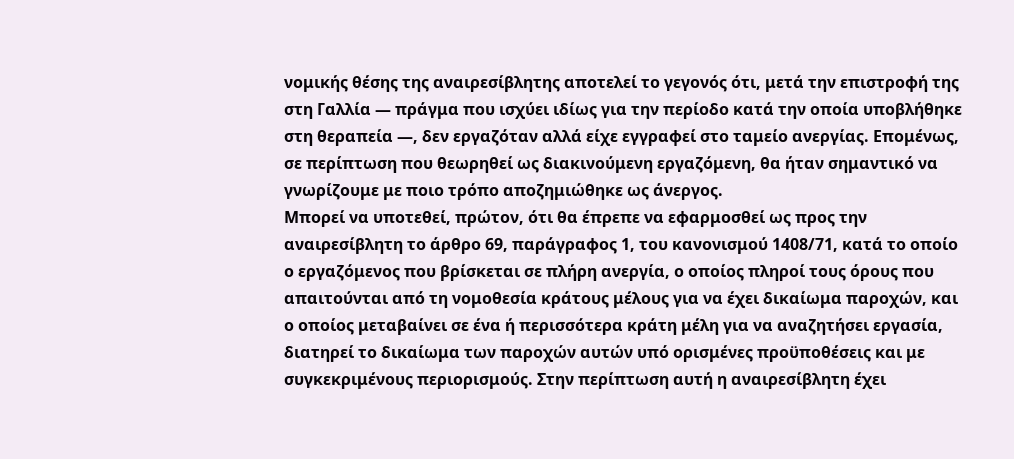νομικής θέσης της αναιρεσίβλητης αποτελεί το γεγονός ότι, μετά την επιστροφή της στη Γαλλία — πράγμα που ισχύει ιδίως για την περίοδο κατά την οποία υποβλήθηκε στη θεραπεία —, δεν εργαζόταν αλλά είχε εγγραφεί στο ταμείο ανεργίας. Επομένως, σε περίπτωση που θεωρηθεί ως διακινούμενη εργαζόμενη, θα ήταν σημαντικό να γνωρίζουμε με ποιο τρόπο αποζημιώθηκε ως άνεργος.
Μπορεί να υποτεθεί, πρώτον, ότι θα έπρεπε να εφαρμοσθεί ως προς την αναιρεσίβλητη το άρθρο 69, παράγραφος 1, του κανονισμού 1408/71, κατά το οποίο ο εργαζόμενος που βρίσκεται σε πλήρη ανεργία, ο οποίος πληροί τους όρους που απαιτούνται από τη νομοθεσία κράτους μέλους για να έχει δικαίωμα παροχών, και ο οποίος μεταβαίνει σε ένα ή περισσότερα κράτη μέλη για να αναζητήσει εργασία, διατηρεί το δικαίωμα των παροχών αυτών υπό ορισμένες προϋποθέσεις και με συγκεκριμένους περιορισμούς. Στην περίπτωση αυτή η αναιρεσίβλητη έχει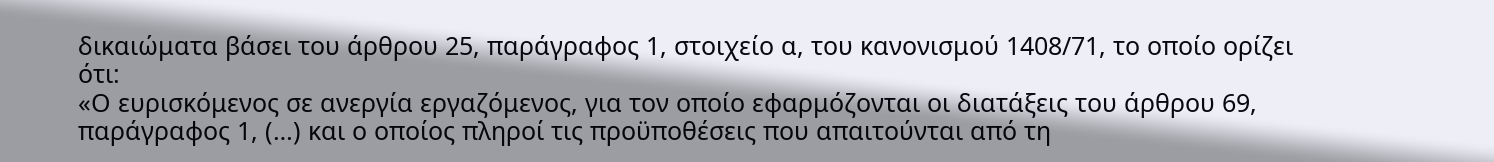δικαιώματα βάσει του άρθρου 25, παράγραφος 1, στοιχείο α, του κανονισμού 1408/71, το οποίο ορίζει ότι:
«Ο ευρισκόμενος σε ανεργία εργαζόμενος, για τον οποίο εφαρμόζονται οι διατάξεις του άρθρου 69, παράγραφος 1, (…) και ο οποίος πληροί τις προϋποθέσεις που απαιτούνται από τη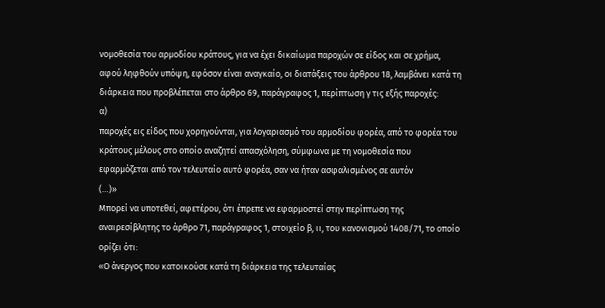νομοθεσία του αρμοδίου κράτους, για να έχει δικαίωμα παροχών σε είδος και σε χρήμα, αφού ληφθούν υπόψη, εφόσον είναι αναγκαίο, οι διατάξεις του άρθρου 18, λαμβάνει κατά τη διάρκεια που προβλέπεται στο άρθρο 69, παράγραφος 1, περίπτωση γ τις εξής παροχές:
α)
παροχές εις είδος που χορηγούνται, για λογαριασμό του αρμοδίου φορέα, από το φορέα του κράτους μέλους στο οποίο αναζητεί απασχόληση, σύμφωνα με τη νομοθεσία που εφαρμόζεται από τον τελευταίο αυτό φορέα, σαν να ήταν ασφαλισμένος σε αυτόν
(…)»
Μπορεί να υποτεθεί, αφετέρου, ότι έπρεπε να εφαρμοστεί στην περίπτωση της αναιρεσίβλητης το άρθρο 71, παράγραφος 1, στοιχείο β, ιι, του κανονισμού 1408/71, το οποίο ορίζει ότι:
«Ο άνεργος που κατοικούσε κατά τη διάρκεια της τελευταίας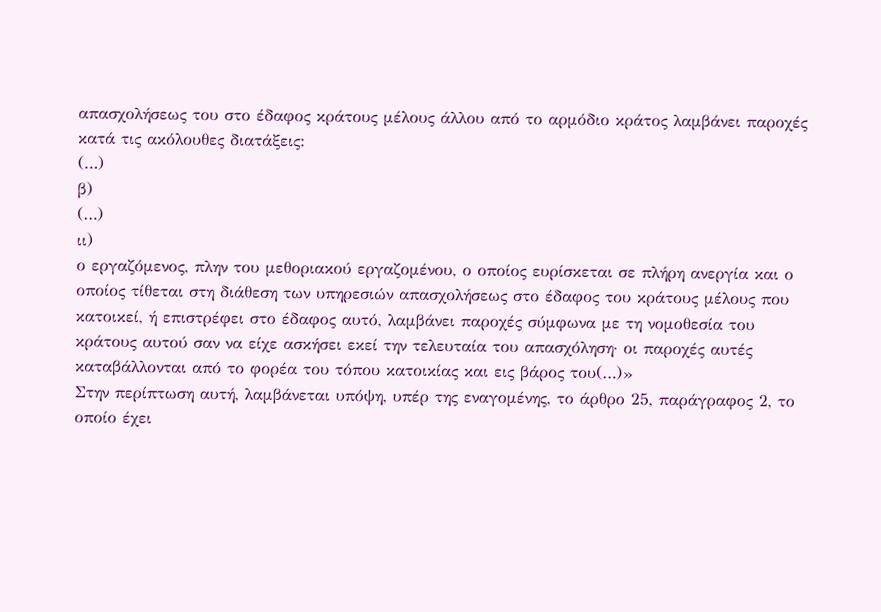απασχολήσεως του στο έδαφος κράτους μέλους άλλου από το αρμόδιο κράτος λαμβάνει παροχές κατά τις ακόλουθες διατάξεις:
(…)
β)
(…)
ιι)
ο εργαζόμενος, πλην του μεθοριακού εργαζομένου, ο οποίος ευρίσκεται σε πλήρη ανεργία και ο οποίος τίθεται στη διάθεση των υπηρεσιών απασχολήσεως στο έδαφος του κράτους μέλους που κατοικεί, ή επιστρέφει στο έδαφος αυτό, λαμβάνει παροχές σύμφωνα με τη νομοθεσία του κράτους αυτού σαν να είχε ασκήσει εκεί την τελευταία του απασχόληση· οι παροχές αυτές καταβάλλονται από το φορέα του τόπου κατοικίας και εις βάρος του(…)»
Στην περίπτωση αυτή, λαμβάνεται υπόψη, υπέρ της εναγομένης, το άρθρο 25, παράγραφος 2, το οποίο έχει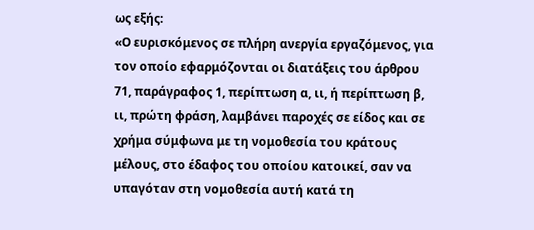ως εξής:
«Ο ευρισκόμενος σε πλήρη ανεργία εργαζόμενος, για τον οποίο εφαρμόζονται οι διατάξεις του άρθρου 71, παράγραφος 1, περίπτωση α, ιι, ή περίπτωση β, ιι, πρώτη φράση, λαμβάνει παροχές σε είδος και σε χρήμα σύμφωνα με τη νομοθεσία του κράτους μέλους, στο έδαφος του οποίου κατοικεί, σαν να υπαγόταν στη νομοθεσία αυτή κατά τη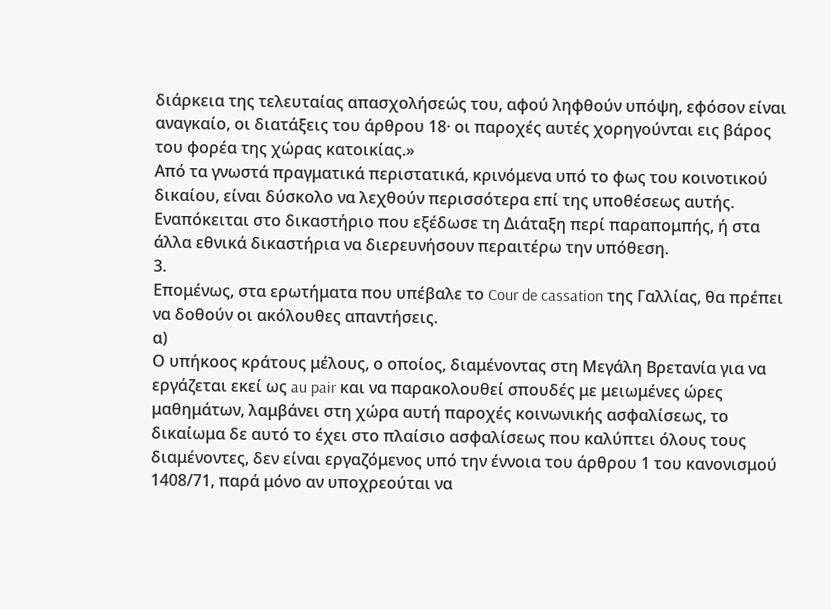διάρκεια της τελευταίας απασχολήσεώς του, αφού ληφθούν υπόψη, εφόσον είναι αναγκαίο, οι διατάξεις του άρθρου 18· οι παροχές αυτές χορηγούνται εις βάρος του φορέα της χώρας κατοικίας.»
Από τα γνωστά πραγματικά περιστατικά, κρινόμενα υπό το φως του κοινοτικού δικαίου, είναι δύσκολο να λεχθούν περισσότερα επί της υποθέσεως αυτής. Εναπόκειται στο δικαστήριο που εξέδωσε τη Διάταξη περί παραπομπής, ή στα άλλα εθνικά δικαστήρια να διερευνήσουν περαιτέρω την υπόθεση.
3.
Επομένως, στα ερωτήματα που υπέβαλε το Cour de cassation της Γαλλίας, θα πρέπει να δοθούν οι ακόλουθες απαντήσεις.
α)
Ο υπήκοος κράτους μέλους, ο οποίος, διαμένοντας στη Μεγάλη Βρετανία για να εργάζεται εκεί ως au pair και να παρακολουθεί σπουδές με μειωμένες ώρες μαθημάτων, λαμβάνει στη χώρα αυτή παροχές κοινωνικής ασφαλίσεως, το δικαίωμα δε αυτό το έχει στο πλαίσιο ασφαλίσεως που καλύπτει όλους τους διαμένοντες, δεν είναι εργαζόμενος υπό την έννοια του άρθρου 1 του κανονισμού 1408/71, παρά μόνο αν υποχρεούται να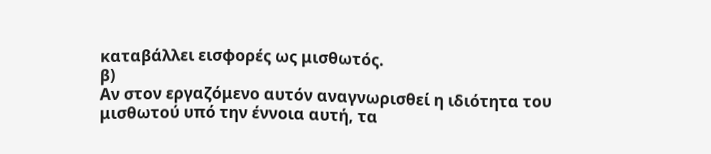καταβάλλει εισφορές ως μισθωτός.
β)
Αν στον εργαζόμενο αυτόν αναγνωρισθεί η ιδιότητα του μισθωτού υπό την έννοια αυτή, τα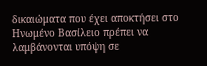δικαιώματα που έχει αποκτήσει στο Ηνωμένο Βασίλειο πρέπει να λαμβάνονται υπόψη σε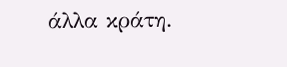άλλα κράτη.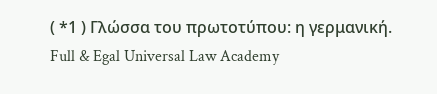( *1 ) Γλώσσα του πρωτοτύπου: η γερμανική.
Full & Egal Universal Law Academy